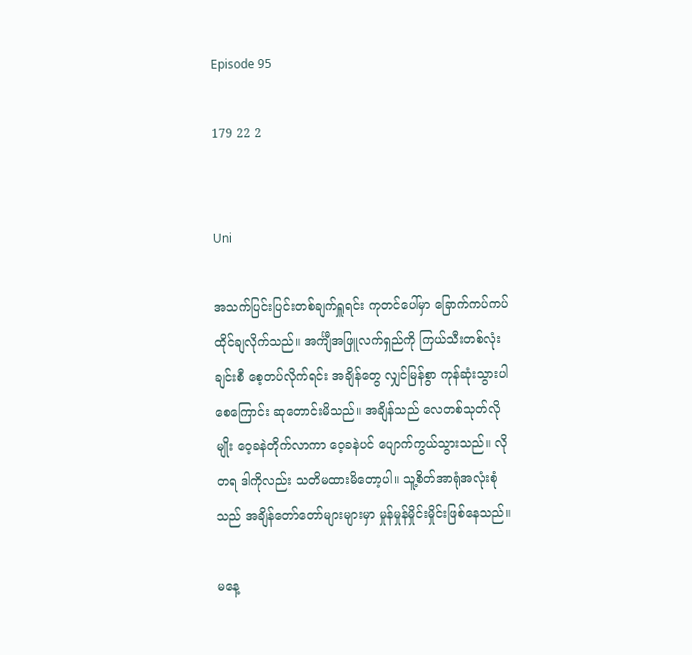Episode 95

179 22 2


Uni

အသက်ပြင်းပြင်းတစ်ချက်ရှူရင်း ကုတင်ပေါ်မှာ ခြောက်ကပ်ကပ်ထိုင်ချလိုက်သည်။ အင်္ကျီအဖြူလက်ရှည်ကို ကြယ်သီးတစ်လုံးချင်းစီ စေ့တပ်လိုက်ရင်း အချိန်တွေ လျှင်မြန်စွာ ကုန်ဆုံးသွားပါစေကြောင်း ဆုတောင်းမိသည်။ အချိန်သည် လေတစ်သုတ်လိုမျိုး ဝေ့ခနဲတိုက်လာကာ ဝေ့ခနဲပင် ပျောက်ကွယ်သွားသည်။ လိုတရ ဒါကိုလည်း သတိမထားမိတော့ပါ။ သူ့စိတ်အာရုံအလုံးစုံသည် အချိန်တော်တော်များများမှာ မှုန်မှုန်မှိုင်းမှိုင်းဖြစ်နေသည်။

မနေ့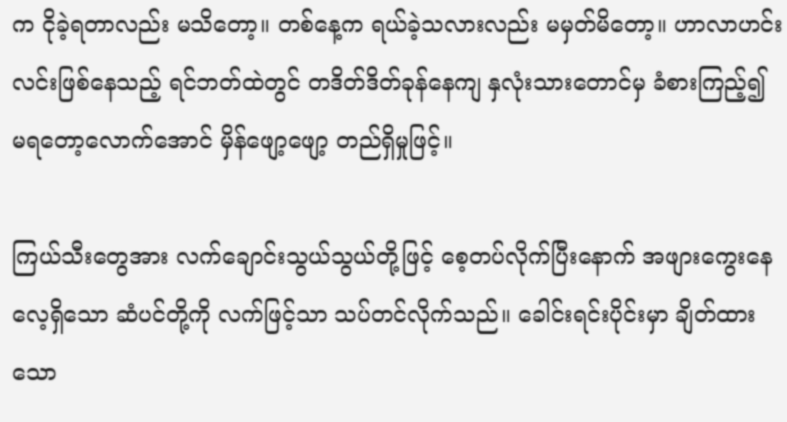က ငိုခဲ့ရတာလည်း မသိတော့။ တစ်နေ့က ရယ်ခဲ့သလားလည်း မမှတ်မိတော့။ ဟာလာဟင်းလင်းဖြစ်နေသည့် ရင်ဘတ်ထဲတွင် တဒိတ်ဒိတ်ခုန်နေကျ နှလုံးသားတောင်မှ ခံစားကြည့်၍ မရတော့လောက်အောင် မှိန်ဖျော့ဖျော့ တည်ရှိမှုဖြင့်။

ကြယ်သီးတွေအား လက်ချောင်းသွယ်သွယ်တို့ဖြင့် စေ့တပ်လိုက်ပြီးနောက် အဖျားကွေးနေလေ့ရှိသော ဆံပင်တို့ကို လက်ဖြင့်သာ သပ်တင်လိုက်သည်။ ခေါင်းရင်းပိုင်းမှာ ချိတ်ထားသော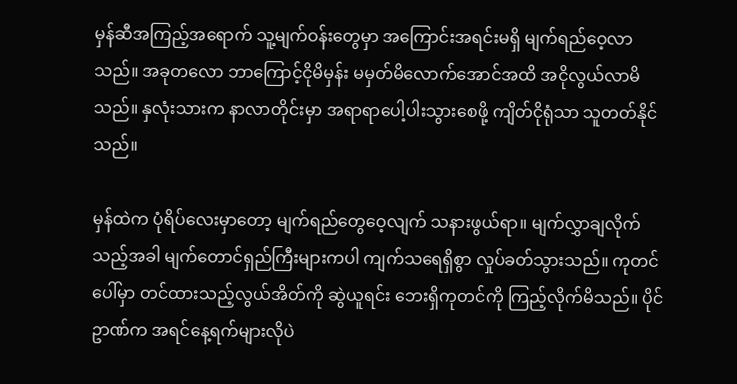မှန်ဆီအကြည့်အရောက် သူ့မျက်ဝန်းတွေမှာ အကြောင်းအရင်းမရှိ မျက်ရည်ဝေ့လာသည်။ အခုတလော ဘာကြောင့်ငိုမိမှန်း မမှတ်မိလောက်အောင်အထိ အငိုလွယ်လာမိသည်။ နှလုံးသားက နာလာတိုင်းမှာ အရာရာပေါ့ပါးသွားစေဖို့ ကျိတ်ငိုရုံသာ သူတတ်နိုင်သည်။

မှန်ထဲက ပုံရိပ်လေးမှာတော့ မျက်ရည်တွေဝေ့လျက် သနားဖွယ်ရာ။ မျက်လွှာချလိုက်သည့်အခါ မျက်တောင်ရှည်ကြီးများကပါ ကျက်သရေရှိစွာ လှုပ်ခတ်သွားသည်။ ကုတင်ပေါ်မှာ တင်ထားသည့်လွယ်အိတ်ကို ဆွဲယူရင်း ဘေးရှိကုတင်ကို ကြည့်လိုက်မိသည်။ ပိုင်ဥာဏ်က အရင်နေ့ရက်များလိုပဲ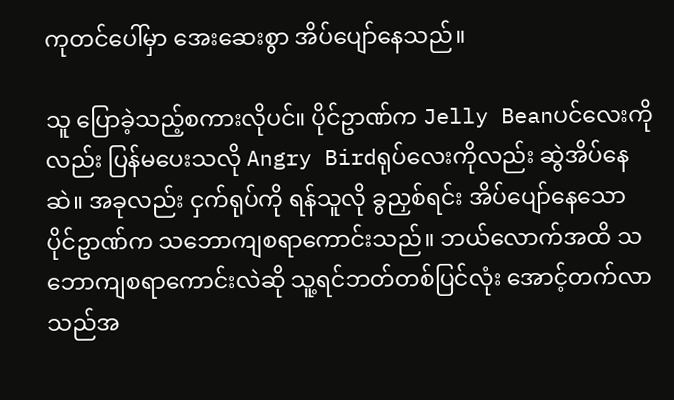ကုတင်ပေါ်မှာ အေးဆေးစွာ အိပ်ပျော်နေသည်။

သူ ပြောခဲ့သည့်စကားလိုပင်။ ပိုင်ဥာဏ်က Jelly Beanပင်လေးကိုလည်း ပြန်မပေးသလို Angry Birdရုပ်လေးကိုလည်း ဆွဲအိပ်နေဆဲ။ အခုလည်း ငှက်ရုပ်ကို ရန်သူလို ခွညှစ်ရင်း အိပ်ပျော်နေသော ပိုင်ဥာဏ်က သဘောကျစရာကောင်းသည်။ ဘယ်လောက်အထိ သဘောကျစရာကောင်းလဲဆို သူ့ရင်ဘတ်တစ်ပြင်လုံး အောင့်တက်လာသည်အ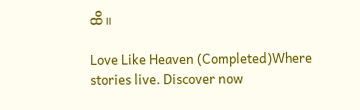ထိ။

Love Like Heaven (Completed)Where stories live. Discover now